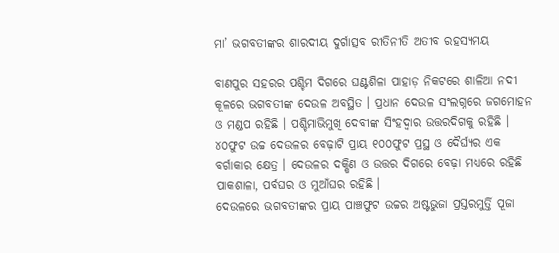ମା’ ଭଗବତୀଙ୍କର ଶାରଦୀୟ ଦୁର୍ଗାତ୍ସବ ରୀତିନୀତି ଅତୀବ ରହସ୍ୟମୟ

ବାଣପୁର ସହରର ପଶ୍ଚିମ ଦିଗରେ ଘଣ୍ଟଶିଳା ପାହାଡ଼ ନିକଟରେ ଶାଳିଆ ନଦୀ କୂଳରେ ଭଗବତୀଙ୍କ ଦେଉଳ ଅବସ୍ଥିତ । ପ୍ରଧାନ ଦେଉଳ ସଂଲଗ୍ନରେ ଜଗମୋହନ ଓ ମଣ୍ଡପ ରହିଛି । ପଶ୍ଚିମାଭିମୁଖି ଦେବୀଙ୍କ ସିଂହଦ୍ୱାର ଉତ୍ତରଦିଗକୁ ରହିଛି । ୪୦ଫୁଟ ଉଚ୍ଚ ଦେଉଳର ବେଢ଼ାଟି ପ୍ରାୟ ୧୦୦ଫୁଟ ପ୍ରସ୍ଥ ଓ ଦୈର୍ଘ୍ୟର ଏକ ବର୍ଗାକାର କ୍ଷେତ୍ର । ଦେଉଳର ଦକ୍ଷିଣ ଓ ଉତ୍ତର ଦିଗରେ ବେଢ଼ା ମଧ୍ୟରେ ରହିଛି ପାକଶାଳା, ପର୍ବଘର ଓ ମୁଆଁଘର ରହିଛି ।
ଦେଉଳରେ ଭଗବତୀଙ୍କର ପ୍ରାୟ ପାଞ୍ଚଫୁଟ ଉଚ୍ଚର ଅଷ୍ଟଭୁଜା ପ୍ରସ୍ତରମୁର୍ତ୍ତି ପୂଜା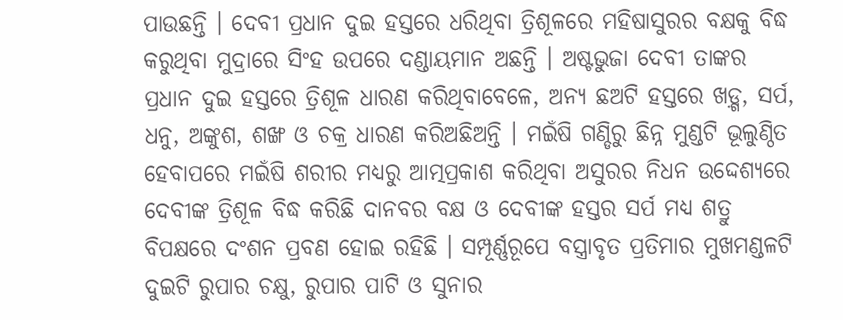ପାଉଛନ୍ତି । ଦେବୀ ପ୍ରଧାନ ଦୁଇ ହସ୍ତରେ ଧରିଥିବା ତ୍ରିଶୂଳରେ ମହିଷାସୁରର ବକ୍ଷକୁ ବିଦ୍ଧ କରୁଥିବା ମୁଦ୍ରାରେ ସିଂହ ଉପରେ ଦଣ୍ଡାୟମାନ ଅଛନ୍ତି । ଅଷ୍ଟଭୁଜା ଦେବୀ ତାଙ୍କର ପ୍ରଧାନ ଦୁଇ ହସ୍ତରେ ତ୍ରିଶୂଳ ଧାରଣ କରିଥିବାବେଳେ, ଅନ୍ୟ ଛଅଟି ହସ୍ତରେ ଖଡ଼୍ଗ, ସର୍ପ, ଧନୁ, ଅଙ୍କୁଶ, ଶଙ୍ଖ ଓ ଚକ୍ର ଧାରଣ କରିଅଛିଅନ୍ତି । ମଇଁଷି ଗଣ୍ଡିରୁ ଛିନ୍ନ ମୁଣ୍ଡଟି ଭୂଲୁଣ୍ଠିତ ହେବାପରେ ମଇଁଷି ଶରୀର ମଧ୍ୟରୁ ଆତ୍ମପ୍ରକାଶ କରିଥିବା ଅସୁରର ନିଧନ ଉଦ୍ଦେଶ୍ୟରେ ଦେବୀଙ୍କ ତ୍ରିଶୂଳ ବିଦ୍ଧ କରିଛି ଦାନବର ବକ୍ଷ ଓ ଦେବୀଙ୍କ ହସ୍ତର ସର୍ପ ମଧ୍ୟ ଶତ୍ରୁ ବିପକ୍ଷରେ ଦଂଶନ ପ୍ରବଣ ହୋଇ ରହିଛି । ସମ୍ପୂର୍ଣ୍ଣରୂପେ ବସ୍ତ୍ରାବୃତ ପ୍ରତିମାର ମୁଖମଣ୍ଡଳଟି ଦୁଇଟି ରୁପାର ଚକ୍ଷୁ, ରୁପାର ପାଟି ଓ ସୁନାର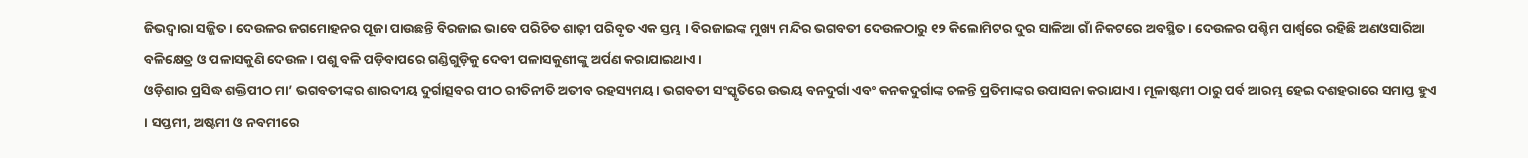ଜିଭଦ୍ୱାରା ସଜ୍ଜିତ । ଦେଉଳର ଜଗମୋହନର ପୂଜା ପାଉଛନ୍ତି ବିରଜାଇ ଭାବେ ପରିଚିତ ଶାଢ଼ୀ ପରିବୃତ ଏକ ସ୍ତମ୍ଭ । ବିରଜାଇଙ୍କ ମୁଖ୍ୟ ମନ୍ଦିର ଭଗବତୀ ଦେଉଳଠାରୁ ୧୨ କିଲୋମିଟର ଦୁର ସାଳିଆ ଗାଁ ନିକଟରେ ଅବସ୍ଥିତ । ଦେଉଳର ପଶ୍ଚିମ ପାର୍ଶ୍ୱରେ ରହିଛି ଅଣଓସାରିଆ ବଳିକ୍ଷେତ୍ର ଓ ପଳାସକୁଣି ଦେଉଳ । ପଶୁ ବଳି ପଡ଼ିବାପରେ ଗଣ୍ଡିଗୁଡ଼ିକୁ ଦେବୀ ପଳାସକୁଣୀଙ୍କୁ ଅର୍ପଣ କରାଯାଇଥାଏ ।
ଓଡ଼ିଶାର ପ୍ରସିଦ୍ଧ ଶକ୍ତିପୀଠ ମା’ ଭଗବତୀଙ୍କର ଶାରଦୀୟ ଦୁର୍ଗାତ୍ସବର ପୀଠ ରୀତିନୀତି ଅତୀବ ରହସ୍ୟମୟ। ଭଗବତୀ ସଂସ୍କୃତିରେ ଉଭୟ ବନଦୁର୍ଗା ଏବଂ କନକଦୁର୍ଗାଙ୍କ ଚଳନ୍ତି ପ୍ରତିମାଙ୍କର ଉପାସନା କରାଯାଏ। ମୂଳାଷ୍ଟମୀ ଠାରୁ ପର୍ବ ଆରମ୍ଭ ହେଇ ଦଶହରାରେ ସମାପ୍ତ ହୁଏ । ସପ୍ତମୀ, ଅଷ୍ଟମୀ ଓ ନବମୀରେ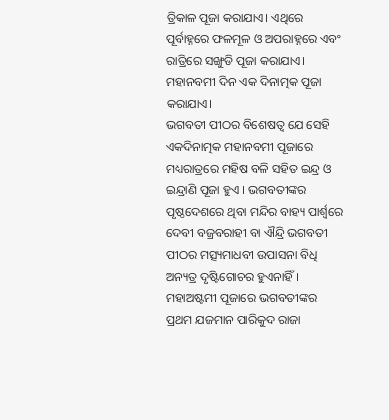ତ୍ରିକାଳ ପୂଜା କରାଯାଏ। ଏଥିରେ ପୂର୍ବାହ୍ନରେ ଫଳମୂଳ ଓ ଅପରାହ୍ନରେ ଏବଂ ରାତ୍ରିରେ ସଙ୍ଖୁଡି ପୂଜା କରାଯାଏ। ମହାନବମୀ ଦିନ ଏକ ଦିନାତ୍ମକ ପୂଜା କରାଯାଏ।
ଭଗବତୀ ପୀଠର ବିଶେଷତ୍ୱ ଯେ ସେହି ଏକଦିନାତ୍ମକ ମହାନବମୀ ପୂଜାରେ ମଧ୍ୟରାତ୍ରରେ ମହିଷ ବଳି ସହିତ ଇନ୍ଦ୍ର ଓ ଇନ୍ଦ୍ରାଣି ପୂଜା ହୁଏ । ଭଗବତୀଙ୍କର ପୃଷ୍ଠଦେଶରେ ଥିବା ମନ୍ଦିର ବାହ୍ୟ ପାର୍ଶ୍ୱରେ ଦେବୀ ବଜ୍ରବରାହୀ ବା ଐନ୍ଦ୍ରି ଭଗବତୀ ପୀଠର ମତ୍ସ୍ୟମାଧବୀ ଉପାସନା ବିଧି ଅନ୍ୟତ୍ର ଦୃଷ୍ଟିଗୋଚର ହୁଏନାହିଁ ।
ମହାଅଷ୍ଟମୀ ପୂଜାରେ ଭଗବତୀଙ୍କର ପ୍ରଥମ ଯଜମାନ ପାରିକୁଦ ରାଜା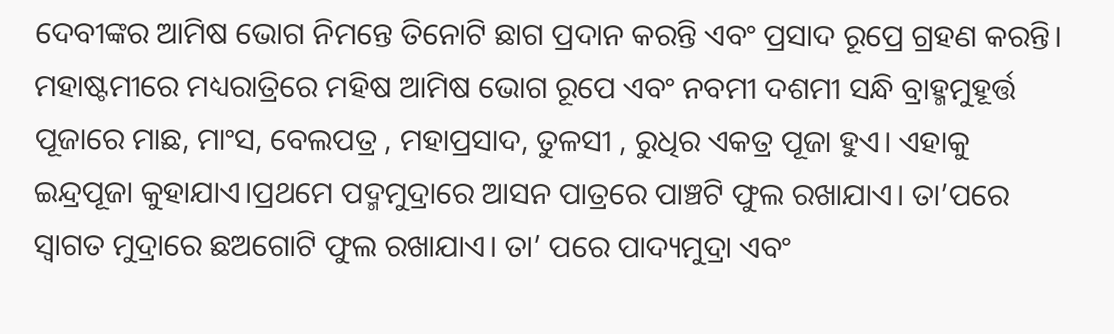ଦେବୀଙ୍କର ଆମିଷ ଭୋଗ ନିମନ୍ତେ ତିନୋଟି ଛାଗ ପ୍ରଦାନ କରନ୍ତି ଏବଂ ପ୍ରସାଦ ରୂପ୍ରେ ଗ୍ରହଣ କରନ୍ତି। ମହାଷ୍ଟମୀରେ ମଧ୍ୟରାତ୍ରିରେ ମହିଷ ଆମିଷ ଭୋଗ ରୂପେ ଏବଂ ନବମୀ ଦଶମୀ ସନ୍ଧି ବ୍ରାହ୍ମମୁହୂର୍ତ୍ତ ପୂଜାରେ ମାଛ, ମାଂସ, ବେଲପତ୍ର , ମହାପ୍ରସାଦ, ତୁଳସୀ , ରୁଧିର ଏକତ୍ର ପୂଜା ହୁଏ। ଏହାକୁ ଇନ୍ଦ୍ରପୂଜା କୁହାଯାଏ।ପ୍ରଥମେ ପଦ୍ମମୁଦ୍ରାରେ ଆସନ ପାତ୍ରରେ ପାଞ୍ଚଟି ଫୁଲ ରଖାଯାଏ। ତା’ପରେ ସ୍ୱାଗତ ମୁଦ୍ରାରେ ଛଅଗୋଟି ଫୁଲ ରଖାଯାଏ। ତା’ ପରେ ପାଦ୍ୟମୁଦ୍ରା ଏବଂ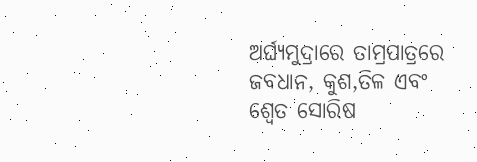ଅର୍ଘ୍ୟମୁଦ୍ରାରେ ତାମ୍ରପାତ୍ରରେ ଜବଧାନ, କୁଶ,ତିଳ ଏବଂ ଶ୍ୱେତ ସୋରିଷ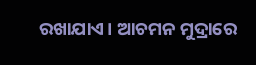ରଖାଯାଏ। ଆଚମନ ମୁଦ୍ରାରେ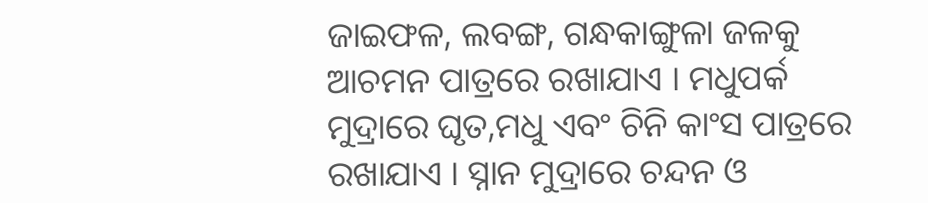ଜାଇଫଳ, ଲବଙ୍ଗ, ଗନ୍ଧକାଙ୍ଗୁଳା ଜଳକୁ ଆଚମନ ପାତ୍ରରେ ରଖାଯାଏ । ମଧୁପର୍କ ମୁଦ୍ରାରେ ଘୃତ,ମଧୁ ଏବଂ ଚିନି କାଂସ ପାତ୍ରରେ ରଖାଯାଏ । ସ୍ନାନ ମୁଦ୍ରାରେ ଚନ୍ଦନ ଓ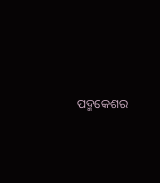ପଦ୍ମକେଶର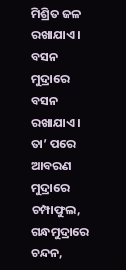ମିଶ୍ରିତ ଜଳ ରଖାଯାଏ । ବସନ ମୁଦ୍ରାରେ ବସନ ରଖାଯାଏ । ତା’ ପରେ ଆବରଣ ମୁଦ୍ରାରେ ଚମ୍ପାଫୁଲ, ଗନ୍ଧମୁଦ୍ରାରେ ଚନ୍ଦନ,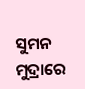ସୁମନ ମୁଦ୍ରାରେ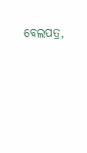ବେଲପତ୍ର,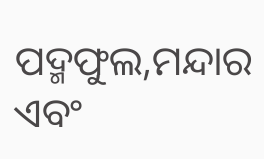ପଦ୍ମଫୁଲ,ମନ୍ଦାର ଏବଂ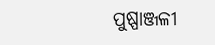ପୁଷ୍ପାଞ୍ଜଳୀ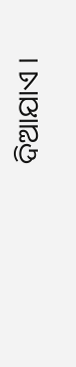ଦିଆଯାଏ ।